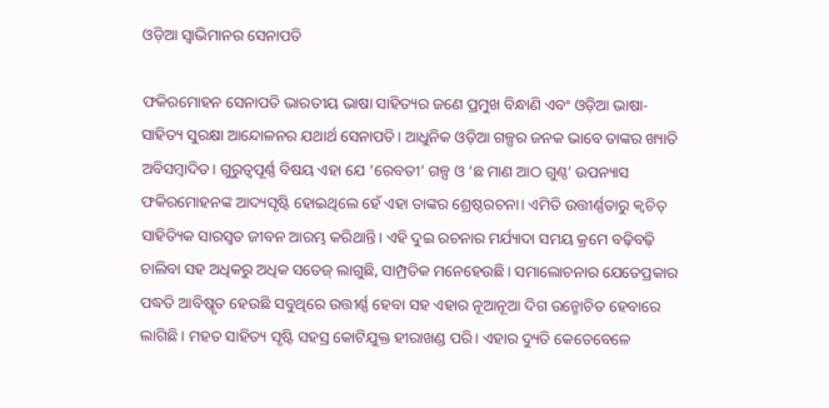ଓଡ଼ିଆ ସ୍ୱାଭିମାନର ସେନାପତି

ଫକିରମୋହନ ସେନାପତି ଭାରତୀୟ ଭାଷା ସାହିତ୍ୟର ଜଣେ ପ୍ରମୁଖ ବିନ୍ଧାଣି ଏବଂ ଓଡ଼ିଆ ଭାଷା-ସାହିତ୍ୟ ସୁରକ୍ଷା ଆନ୍ଦୋଳନର ଯଥାର୍ଥ ସେନାପତି। ଆଧୁନିକ ଓଡ଼ିଆ ଗଳ୍ପର ଜନକ ଭାବେ ତାଙ୍କର ଖ୍ୟାତି ଅବିସମ୍ବାଦିତ। ଗୁରୁତ୍ୱପୂର୍ଣ୍ଣ ବିଷୟ ଏହା ଯେ ‘ରେବତୀ’ ଗଳ୍ପ ଓ ‘ଛ ମାଣ ଆଠ ଗୁଣ୍ଠ’ ଉପନ୍ୟାସ ଫକିରମୋହନଙ୍କ ଆଦ୍ୟସୃଷ୍ଟି ହୋଇଥିଲେ ହେଁ ଏହା ତାଙ୍କର ଶ୍ରେଷ୍ଠରଚନା। ଏମିତି ଉତ୍ତୀର୍ଣ୍ଣତାରୁ କ୍ୱଚିତ୍‌ ସାହିତ୍ୟିକ ସାରସ୍ୱତ ଜୀବନ ଆରମ୍ଭ କରିଥାନ୍ତି। ଏହି ଦୁଇ ରଚନାର ମର୍ଯ୍ୟାଦା ସମୟ କ୍ରମେ ବଢ଼ିବଢ଼ି ଚାଲିବା ସହ ଅଧିକରୁ ଅଧିକ ସତେଜ୍‍ ଲାଗୁଛି, ସାମ୍ପ୍ରତିକ ମନେହେଉଛି। ସମାଲୋଚନାର ଯେତେପ୍ରକାର ପଦ୍ଧତି ଆବିଷ୍କୃତ ହେଉଛି ସବୁଥିରେ ଉତ୍ତୀର୍ଣ୍ଣ ହେବା ସହ ଏହାର ନୂଆନୂଆ ଦିଗ ଉନ୍ମୋଚିତ ହେବାରେ ଲାଗିଛି। ମହତ ସାହିତ୍ୟ ସୃଷ୍ଟି ସହସ୍ର କୋଟିଯୁକ୍ତ ହୀରାଖଣ୍ଡ ପରି। ଏହାର ଦ୍ୟୁତି କେତେବେଳେ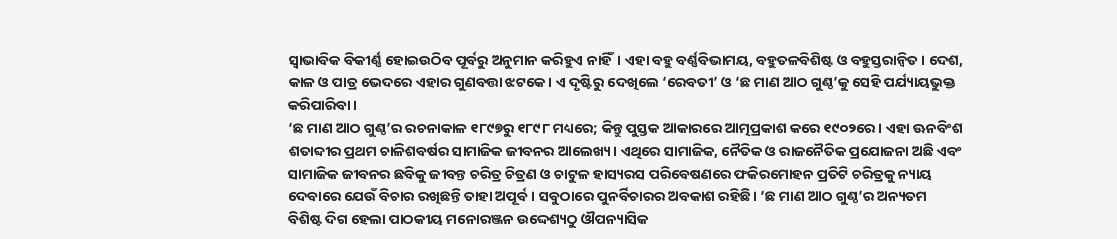ସ୍ବାଭାବିକ ବିକୀର୍ଣ୍ଣ ହୋଇଉଠିବ ପୂର୍ବରୁ ଅନୁମାନ କରିହୁଏ ନାହିଁ। ଏହା ବହୁ ବର୍ଣ୍ଣବିଭାମୟ, ବହୁତଳବିଶିଷ୍ଟ ଓ ବହୁସ୍ତରାନ୍ବିତ। ଦେଶ, କାଳ ଓ ପାତ୍ର ଭେଦରେ ଏହାର ଗୁଣବତ୍ତା ଝଟକେ। ଏ ଦୃଷ୍ଟିରୁ ଦେଖିଲେ ‘ରେବତୀ’ ଓ ‘ଛ ମାଣ ଆଠ ଗୁଣ୍ଠ’କୁ ସେହି ପର୍ଯ୍ୟାୟଭୁକ୍ତ କରିପାରିବା।
‘ଛ ମାଣ ଆଠ ଗୁଣ୍ଠ’ର ରଚନାକାଳ ୧୮୯୭ରୁ ୧୮୯୮ ମଧ୍ୟରେ; କିନ୍ତୁ ପୁସ୍ତକ ଆକାରରେ ଆତ୍ମପ୍ରକାଶ କରେ ୧୯୦୨ରେ। ଏହା ଊନବିଂଶ ଶତାବ୍ଦୀର ପ୍ରଥମ ଚାଳିଶବର୍ଷର ସାମାଜିକ ଜୀବନର ଆଲେଖ୍ୟ। ଏଥିରେ ସାମାଜିକ, ନୈତିକ ଓ ରାଜନୈତିକ ପ୍ରଯୋଜନା ଅଛି ଏବଂ ସାମାଜିକ ଜୀବନର ଛବିକୁ ଜୀବନ୍ତ ଚରିତ୍ର ଚିତ୍ରଣ ଓ ଚାଟୁଳ ହାସ୍ୟରସ ପରିବେଷଣରେ ଫକିରମୋହନ ପ୍ରତିଟି ଚରିତ୍ରକୁ ନ୍ୟାୟ ଦେବାରେ ଯେଉଁ ବିଚାର ରଖିଛନ୍ତି ତାହା ଅପୂର୍ବ। ସବୁଠାରେ ପୁନର୍ବିଚାରର ଅବକାଶ ରହିଛି। ‘ଛ ମାଣ ଆଠ ଗୁଣ୍ଠ’ର ଅନ୍ୟତମ ବିଶିଷ୍ଟ ଦିଗ ହେଲା ପାଠକୀୟ ମନୋରଞ୍ଜନ ଉଦ୍ଦେଶ୍ୟଠୁ ଔପନ୍ୟାସିକ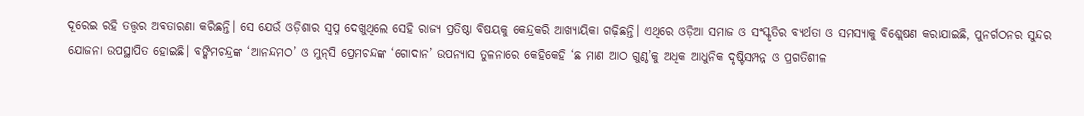ଦୂରେଇ ରହି ତତ୍ତ୍ୱର ଅବତାରଣା କରିଛନ୍ତି। ସେ ଯେଉଁ ଓଡ଼ିଶାର ସ୍ୱପ୍ନ ଦେଖୁଥିଲେ ସେହି ରାଜ୍ୟ ପ୍ରତିଷ୍ଠା ବିଷୟକୁ କେନ୍ଦ୍ରକରି ଆଖ୍ୟାୟିକା ଗଢ଼ିଛନ୍ତି। ଏଥିରେ ଓଡ଼ିଆ ସମାଜ ଓ ସଂସ୍କୃତିର ବ୍ୟର୍ଥତା ଓ ସମସ୍ୟାକୁ ବିଶ୍ଲେଷଣ କରାଯାଇଛି, ପୁନର୍ଗଠନର ସୁନ୍ଦର ଯୋଜନା ଉପସ୍ଥାପିତ ହୋଇଛି। ବଙ୍କିମଚନ୍ଦ୍ରଙ୍କ ‘ଆନନ୍ଦମଠ’ ଓ ମୁନ୍‍ସି ପ୍ରେମଚନ୍ଦଙ୍କ ‘ଗୋଦାନ’ ଉପନ୍ୟାସ ତୁଳନାରେ କେହିକେହି ‘ଛ ମାଣ ଆଠ ଗୁଣ୍ଠ’କୁ ଅଧିକ ଆଧୁନିକ ଦୃଷ୍ଟିସମ୍ପନ୍ନ ଓ ପ୍ରଗତିଶୀଳ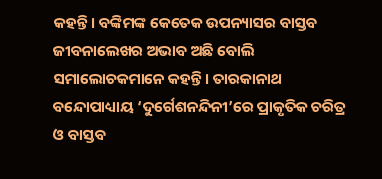କହନ୍ତି। ବଙ୍କିମଙ୍କ କେତେକ ଉପନ୍ୟାସର ବାସ୍ତବ ଜୀବନାଲେଖର ଅଭାବ ଅଛି ବୋଲି ସମାଲୋଚକମାନେ କହନ୍ତି। ତାରକାନାଥ ବନ୍ଦୋପାଧ୍ୟାୟ ‘ଦୁର୍ଗେଶନନ୍ଦିନୀ’ରେ ପ୍ରାକୃତିକ ଚରିତ୍ର ଓ ବାସ୍ତବ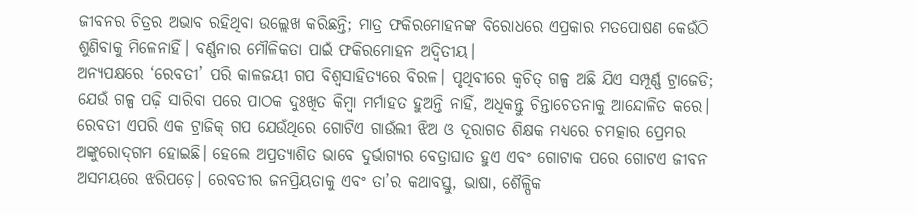ଜୀବନର ଚିତ୍ରର ଅଭାବ ରହିଥିବା ଉଲ୍ଲେଖ କରିଛନ୍ତି; ମାତ୍ର ଫକିରମୋହନଙ୍କ ବିରୋଧରେ ଏପ୍ରକାର ମତପୋଷଣ କେଉଁଠି ଶୁଣିବାକୁ ମିଳେନାହିଁ। ବର୍ଣ୍ଣନାର ମୌଳିକତା ପାଇଁ ଫକିରମୋହନ ଅଦ୍ୱିତୀୟ।
ଅନ୍ୟପକ୍ଷରେ ‘ରେବତୀ’ ପରି କାଳଜୟୀ ଗପ ବିଶ୍ୱସାହିତ୍ୟରେ ବିରଳ। ପୃଥିବୀରେ କ୍ୱଚିତ୍‌ ଗଳ୍ପ ଅଛି ଯିଏ ସମ୍ପୂର୍ଣ୍ଣ ଟ୍ରାଜେଡି; ଯେଉଁ ଗଳ୍ପ ପଢ଼ି ସାରିବା ପରେ ପାଠକ ଦୁଃଖିତ କିମ୍ବା ମର୍ମାହତ ହୁଅନ୍ତି ନାହିଁ, ଅଧିକନ୍ତୁ ଚିନ୍ତାଚେତନାକୁ ଆନ୍ଦୋଳିତ କରେ। ରେବତୀ ଏପରି ଏକ ଟ୍ରାଜିକ୍‌ ଗପ ଯେଉଁଥିରେ ଗୋଟିଏ ଗାଉଁଲୀ ଝିଅ ଓ ଦୂରାଗତ ଶିକ୍ଷକ ମଧ୍ୟରେ ଚମତ୍କାର ପ୍ରେମର ଅଙ୍କୁରୋଦ୍‌ଗମ ହୋଇଛି। ହେଲେ ଅପ୍ରତ୍ୟାଶିତ ଭାବେ ଦୁର୍ଭାଗ୍ୟର ବେତ୍ରାଘାତ ହୁଏ ଏବଂ ଗୋଟାକ ପରେ ଗୋଟଏ ଜୀବନ ଅସମୟରେ ଝରିପଡ଼େ। ରେବତୀର ଜନପ୍ରିୟତାକୁ ଏବଂ ତା’ର କଥାବସ୍ତୁ, ଭାଷା, ଶୈଳ୍ପିକ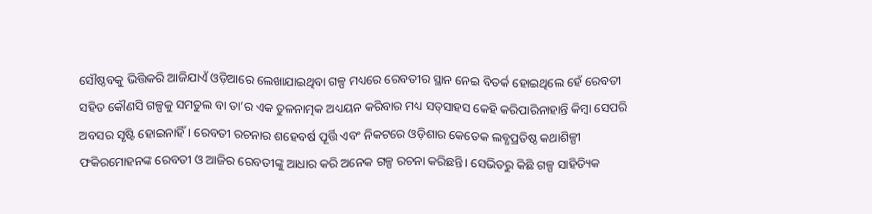ସୌଷ୍ଠବକୁ ଭିତ୍ତିକରି ଆଜିଯାଏଁ ଓଡ଼ିଆରେ ଲେଖାଯାଇଥିବା ଗଳ୍ପ ମଧ୍ୟରେ ରେବତୀର ସ୍ଥାନ ନେଇ ବିତର୍କ ହୋଇଥିଲେ ହେଁ ରେବତୀ ସହିତ କୌଣସି ଗଳ୍ପକୁ ସମତୁଲ ବା ତା’ର ଏକ ତୁଳନାତ୍ମକ ଅଧ୍ୟୟନ କରିବାର ମଧ୍ୟ ସତ୍‍ସାହସ କେହି କରିପାରିନାହାନ୍ତି କିମ୍ବା ସେପରି ଅବସର ସୃଷ୍ଟି ହୋଇନାହିଁ। ରେବତୀ ରଚନାର ଶହେବର୍ଷ ପୂର୍ତ୍ତି ଏବଂ ନିକଟରେ ଓଡ଼ିଶାର କେତେକ ଲବ୍ଧପ୍ରତିଷ୍ଠ କଥାଶିଳ୍ପୀ ଫକିରମୋହନଙ୍କ ରେବତୀ ଓ ଆଜିର ରେବତୀଙ୍କୁ ଆଧାର କରି ଅନେକ ଗଳ୍ପ ରଚନା କରିଛନ୍ତି। ସେଭିତରୁ କିଛି ଗଳ୍ପ ସାହିତ୍ୟିକ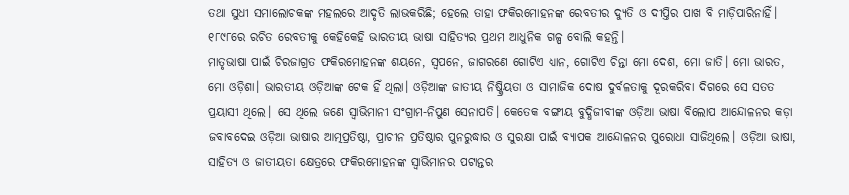ତଥା ସୁଧୀ ସମାଲୋଚକଙ୍କ ମହଲରେ ଆଦୃତି ଲାଭକରିଛି; ହେଲେ ତାହା ଫକିରମୋହନଙ୍କ ରେବତୀର ଦ୍ୟୁତି ଓ ଦୀପ୍ତିର ପାଖ ବି ମାଡ଼ିପାରିନାହିଁ। ୧୮୯୮ରେ ରଚିତ ରେବତୀକୁ କେହିକେହି ଭାରତୀୟ ଭାଷା ସାହିତ୍ୟର ପ୍ରଥମ ଆଧୁନିକ ଗଳ୍ପ ବୋଲି କହନ୍ତି।
ମାତୃଭାଷା ପାଇଁ ଚିରଜାଗ୍ରତ ଫକିରମୋହନଙ୍କ ଶୟନେ, ସ୍ୱପନେ, ଜାଗରଣେ ଗୋଟିଏ ଧ୍ୟାନ, ଗୋଟିଏ ଚିନ୍ତା ମୋ ଦେଶ, ମୋ ଜାତି। ମୋ ଭାରତ, ମୋ ଓଡ଼ିଶା। ଭାରତୀୟ ଓଡ଼ିଆଙ୍କ ଟେକ ହିଁ ଥିଲା। ଓଡ଼ିଆଙ୍କ ଜାତୀୟ ନିଷ୍କ୍ରିୟତା ଓ ସାମାଜିକ ଦୋଷ ଦୁର୍ବଳତାକୁ ଦୂରକରିବା ଦିଗରେ ସେ ସତତ ପ୍ରୟାସୀ ଥିଲେ। ସେ ଥିଲେ ଜଣେ ସ୍ୱାଭିମାନୀ ସଂଗ୍ରାମ-ନିପୁଣ ସେନାପତି। କେତେକ ବଙ୍ଗୀୟ ବୁଦ୍ଧିଜୀବୀଙ୍କ ଓଡ଼ିଆ ଭାଷା ବିଲୋପ ଆନ୍ଦୋଳନର କଡ଼ା ଜବାବଦେଇ ଓଡ଼ିଆ ଭାଷାର ଆତ୍ମପ୍ରତିଷ୍ଠା, ପ୍ରାଚୀନ ପ୍ରତିଷ୍ଠାର ପୁନରୁଦ୍ଧାର ଓ ସୁରକ୍ଷା ପାଇଁ ବ୍ୟାପକ ଆନ୍ଦୋଳନର ପୁରୋଧା ସାଜିଥିଲେ। ଓଡ଼ିଆ ଭାଷା, ସାହିତ୍ୟ ଓ ଜାତୀୟତା କ୍ଷେତ୍ରରେ ଫକିରମୋହନଙ୍କ ସ୍ୱାଭିମାନର ପଟାନ୍ତର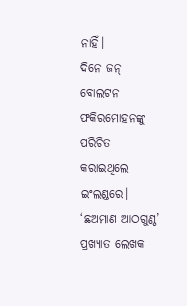ନାହିଁ।
ଦିନେ ଜନ୍‍ ବୋଲଟନ ଫକିରମୋହନଙ୍କୁ ପରିଚିତ କରାଇଥିଲେ ଇଂଲଣ୍ଡରେ। ‘ଛଅମାଣ ଆଠଗୁଣ୍ଠ’ ପ୍ରଖ୍ୟାତ ଲେଖକ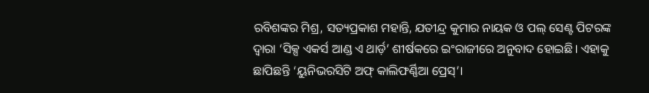ରବିଶଙ୍କର ମିଶ୍ର, ସତ୍ୟପ୍ରକାଶ ମହାନ୍ତି, ଯତୀନ୍ଦ୍ର କୁମାର ନାୟକ ଓ ପଲ୍‍ ସେଣ୍ଟ ପିଟରଙ୍କ ଦ୍ୱାରା ‘ସିକ୍ସ ଏକର୍ସ ଆଣ୍ଡ ଏ ଥାର୍ଡ଼’ ଶୀର୍ଷକରେ ଇଂରାଜୀରେ ଅନୁବାଦ ହୋଇଛି। ଏହାକୁ ଛାପିଛନ୍ତି ‘ୟୁନିଭରସିଟି ଅଫ୍‍ କାଲିଫର୍ଣ୍ଣିଆ ପ୍ରେସ୍‍’।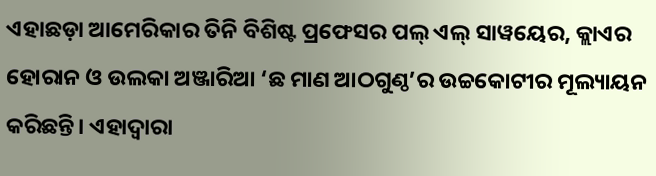ଏହାଛଡ଼ା ଆମେରିକାର ତିନି ବିଶିଷ୍ଟ ପ୍ରଫେସର ପଲ୍‍ ଏଲ୍‍ ସାୱୟେର, କ୍ଲାଏର ହୋରାନ ଓ ଉଲକା ଅଞ୍ଜାରିଆ ‘ଛ ମାଣ ଆଠଗୁଣ୍ଠ’ର ଉଚ୍ଚକୋଟୀର ମୂଲ୍ୟାୟନ କରିଛନ୍ତି। ଏହାଦ୍ୱାରା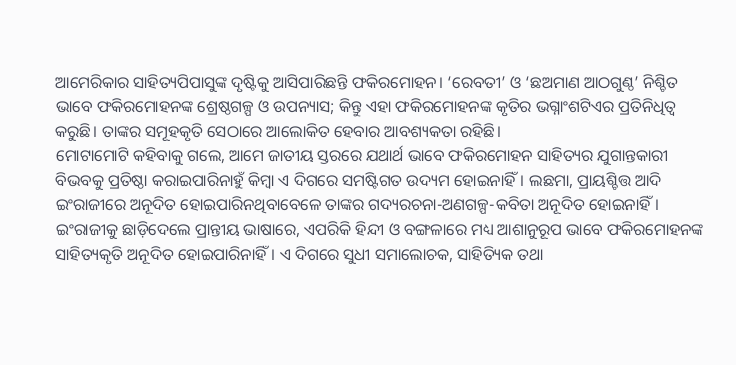ଆମେରିକାର ସାହିତ୍ୟପିପାସୁଙ୍କ ଦୃଷ୍ଟିକୁ ଆସିପାରିଛନ୍ତି ଫକିରମୋହନ। ‘ରେବତୀ’ ଓ ‘ଛଅମାଣ ଆଠଗୁଣ୍ଠ’ ନିଶ୍ଚିତ ଭାବେ ଫକିରମୋହନଙ୍କ ଶ୍ରେଷ୍ଠଗଳ୍ପ ଓ ଉପନ୍ୟାସ; କିନ୍ତୁ ଏହା ଫକିରମୋହନଙ୍କ କୃତିର ଭଗ୍ନାଂଶଟିଏର ପ୍ରତିନିଧିତ୍ୱ କରୁଛି। ତାଙ୍କର ସମୂହକୃତି ସେଠାରେ ଆଲୋକିତ ହେବାର ଆବଶ୍ୟକତା ରହିଛି।
ମୋଟାମୋଟି କହିବାକୁ ଗଲେ, ଆମେ ଜାତୀୟ ସ୍ତରରେ ଯଥାର୍ଥ ଭାବେ ଫକିରମୋହନ ସାହିତ୍ୟର ଯୁଗାନ୍ତକାରୀ ବିଭବକୁ ପ୍ରତିଷ୍ଠା କରାଇପାରିନାହୁଁ କିମ୍ବା ଏ ଦିଗରେ ସମଷ୍ଟିଗତ ଉଦ୍ୟମ ହୋଇନାହିଁ। ଲଛମା, ପ୍ରାୟଶ୍ଚିତ୍ତ ଆଦି ଇଂରାଜୀରେ ଅନୂଦିତ ହୋଇପାରିନଥିବାବେଳେ ତାଙ୍କର ଗଦ୍ୟରଚନା-ଅଣଗଳ୍ପ-କବିତା ଅନୂଦିତ ହୋଇନାହିଁ। ଇଂରାଜୀକୁ ଛାଡ଼ିଦେଲେ ପ୍ରାନ୍ତୀୟ ଭାଷାରେ, ଏପରିକି ହିନ୍ଦୀ ଓ ବଙ୍ଗଳାରେ ମଧ୍ୟ ଆଶାନୁରୂପ ଭାବେ ଫକିରମୋହନଙ୍କ ସାହିତ୍ୟକୃତି ଅନୂଦିତ ହୋଇପାରିନାହିଁ। ଏ ଦିଗରେ ସୁଧୀ ସମାଲୋଚକ, ସାହିତ୍ୟିକ ତଥା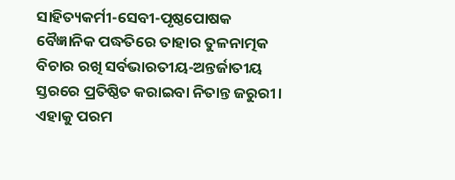ସାହିତ୍ୟକର୍ମୀ-ସେବୀ-ପୃଷ୍ଠପୋଷକ ବୈଜ୍ଞାନିକ ପଦ୍ଧତିରେ ତାହାର ତୁଳନାତ୍ମକ ବିଚାର ରଖି ସର୍ବଭାରତୀୟ-ଅନ୍ତର୍ଜାତୀୟ ସ୍ତରରେ ପ୍ରତିଷ୍ଠିତ କରାଇବା ନିତାନ୍ତ ଜରୁରୀ। ଏହାକୁ ପରମ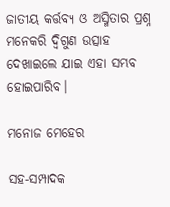ଜାତୀୟ କର୍ତ୍ତବ୍ୟ ଓ ଅସ୍ମିତାର ପ୍ରଶ୍ନ ମନେକରି ଦ୍ୱିଗୁଣ ଉତ୍ସାହ ଦେଖାଇଲେ ଯାଇ ଏହା ସମ୍ଭବ ହୋଇପାରିବ।

ମନୋଜ ମେହେର

ସହ-ସମ୍ପାଦକ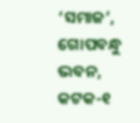‘ସମାଜ’,
ଗୋପବନ୍ଧୁ ଭବନ, କଟକ-୧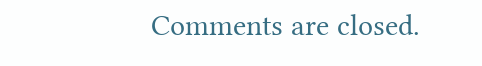Comments are closed.